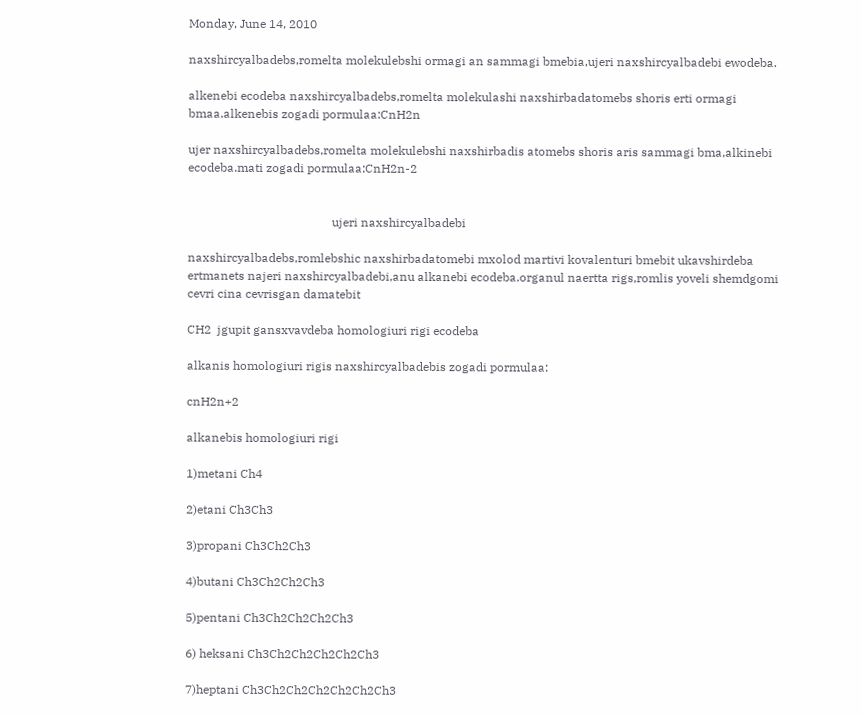Monday, June 14, 2010

naxshircyalbadebs,romelta molekulebshi ormagi an sammagi bmebia,ujeri naxshircyalbadebi ewodeba.

alkenebi ecodeba naxshircyalbadebs,romelta molekulashi naxshirbadatomebs shoris erti ormagi bmaa.alkenebis zogadi pormulaa:CnH2n

ujer naxshircyalbadebs,romelta molekulebshi naxshirbadis atomebs shoris aris sammagi bma,alkinebi ecodeba.mati zogadi pormulaa:CnH2n-2


                                                ujeri naxshircyalbadebi

naxshircyalbadebs,romlebshic naxshirbadatomebi mxolod martivi kovalenturi bmebit ukavshirdeba ertmanets najeri naxshircyalbadebi,anu alkanebi ecodeba.organul naertta rigs,romlis yoveli shemdgomi cevri cina cevrisgan damatebit

CH2  jgupit gansxvavdeba homologiuri rigi ecodeba

alkanis homologiuri rigis naxshircyalbadebis zogadi pormulaa:

cnH2n+2

alkanebis homologiuri rigi

1)metani Ch4

2)etani Ch3Ch3

3)propani Ch3Ch2Ch3

4)butani Ch3Ch2Ch2Ch3

5)pentani Ch3Ch2Ch2Ch2Ch3

6) heksani Ch3Ch2Ch2Ch2Ch2Ch3

7)heptani Ch3Ch2Ch2Ch2Ch2Ch2Ch3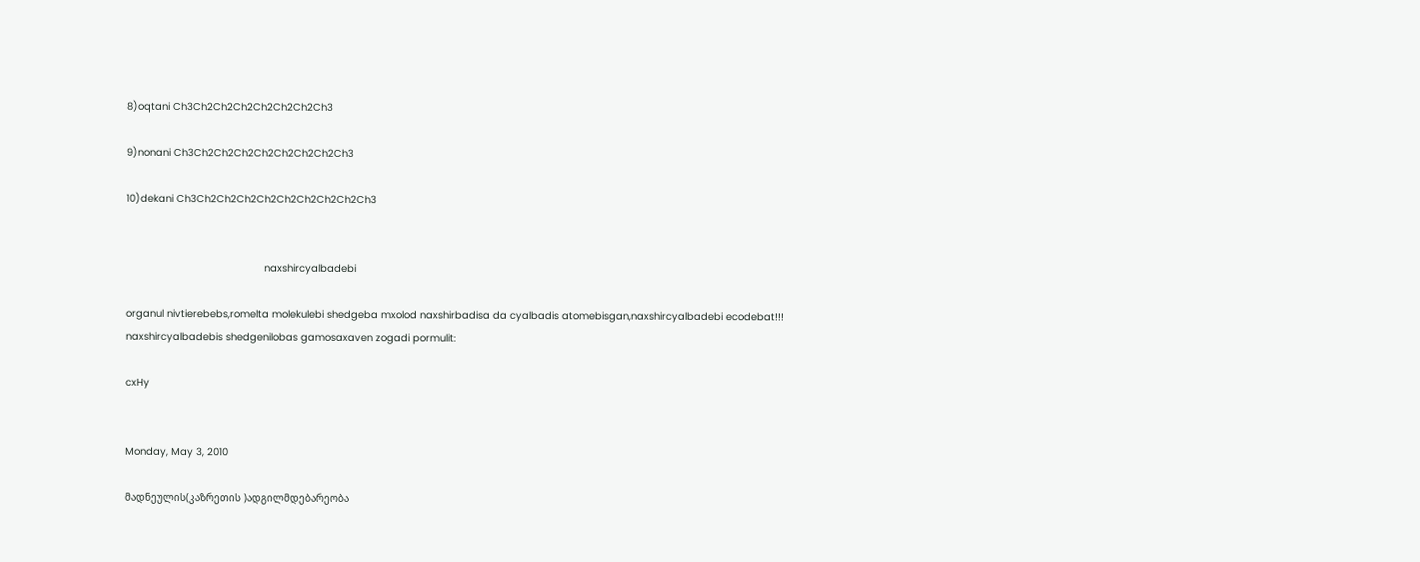8)oqtani Ch3Ch2Ch2Ch2Ch2Ch2Ch2Ch3

9)nonani Ch3Ch2Ch2Ch2Ch2Ch2Ch2Ch2Ch3

10)dekani Ch3Ch2Ch2Ch2Ch2Ch2Ch2Ch2Ch2Ch3


                                              naxshircyalbadebi

organul nivtierebebs,romelta molekulebi shedgeba mxolod naxshirbadisa da cyalbadis atomebisgan,naxshircyalbadebi ecodebat!!!                                                                                         naxshircyalbadebis shedgenilobas gamosaxaven zogadi pormulit:

cxHy


Monday, May 3, 2010

მადნეულის(კაზრეთის )ადგილმდებარეობა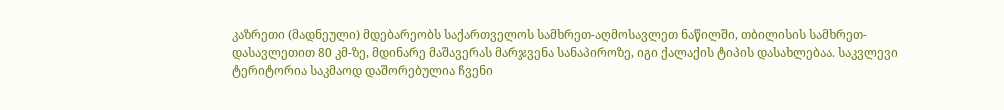კაზრეთი (მადნეული) მდებარეობს საქართველოს სამხრეთ-აღმოსავლეთ ნაწილში, თბილისის სამხრეთ-დასავლეთით 80 კმ-ზე, მდინარე მაშავერას მარჯვენა სანაპიროზე, იგი ქალაქის ტიპის დასახლებაა. საკვლევი ტერიტორია საკმაოდ დაშორებულია ჩვენი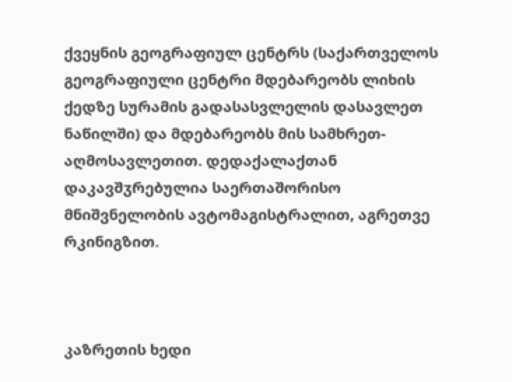ქვეყნის გეოგრაფიულ ცენტრს (საქართველოს გეოგრაფიული ცენტრი მდებარეობს ლიხის ქედზე სურამის გადასასვლელის დასავლეთ ნაწილში) და მდებარეობს მის სამხრეთ-აღმოსავლეთით. დედაქალაქთან დაკავშჳრებულია საერთაშორისო მნიშვნელობის ავტომაგისტრალით, აგრეთვე რკინიგზით.



კაზრეთის ხედი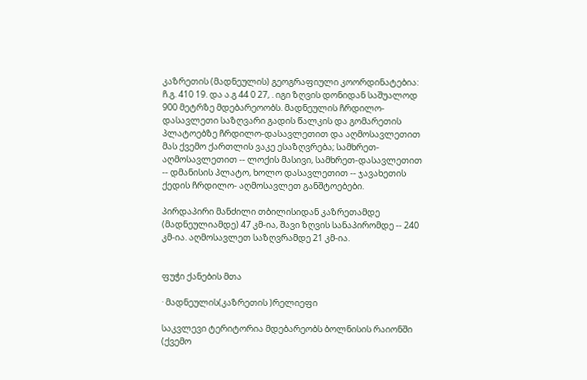კაზრეთის (მადნეულის) გეოგრაფიული კოორდინატებია: ჩ.გ. 410 19. და ა.გ 44 0 27, . იგი ზღვის დონიდან საშუალოდ 900 მეტრზე მდებარეოობს. მადნეულის ჩრდილო-დასავლეთი საზღვარი გადის წალკის და გომარეთის პლატოებზე ჩრდილო-დასავლეთით და აღმოსავლეთით მას ქვემო ქართლის ვაკე ესაზღვრება; სამხრეთ- აღმოსავლეთით -- ლოქის მასივი, სამხრეთ-დასავლეთით -- დმანისის პლატო, ხოლო დასავლეთით -- ჯავახეთის ქედის ჩრდილო- აღმოსავლეთ განშტოებები.

პირდაპირი მანძილი თბილისიდან კაზრეთამდე (მადნეულიამდე) 47 კმ-ია, შავი ზღვის სანაპირომდე -- 240 კმ-ია. აღმოსავლეთ საზღვრამდე 21 კმ-ია.


ფუჭი ქანების მთა

· მადნეულის(კაზრეთის )რელიეფი

საკვლევი ტერიტორია მდებარეობს ბოლნისის რაიონში (ქვემო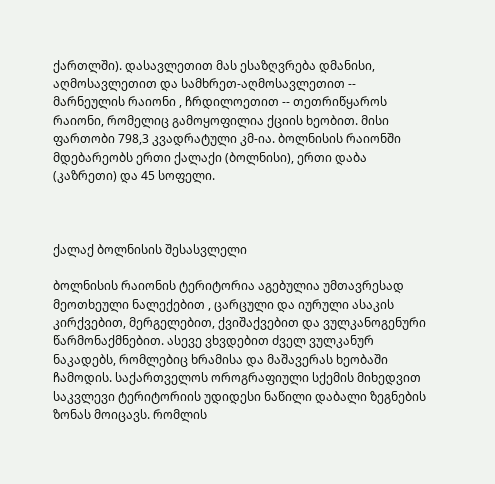ქართლში). დასავლეთით მას ესაზღვრება დმანისი, აღმოსავლეთით და სამხრეთ-აღმოსავლეთით -- მარნეულის რაიონი , ჩრდილოეთით -- თეთრიწყაროს რაიონი, რომელიც გამოყოფილია ქციის ხეობით. მისი ფართობი 798,3 კვადრატული კმ-ია. ბოლნისის რაიონში მდებარეობს ერთი ქალაქი (ბოლნისი), ერთი დაბა (კაზრეთი) და 45 სოფელი.



ქალაქ ბოლნისის შესასვლელი

ბოლნისის რაიონის ტერიტორია აგებულია უმთავრესად მეოთხეული ნალექებით , ცარცული და იურული ასაკის კირქვებით, მერგელებით, ქვიშაქვებით და ვულკანოგენური წარმონაქმნებით. ასევე ვხვდებით ძველ ვულკანურ ნაკადებს, რომლებიც ხრამისა და მაშავერას ხეობაში ჩამოდის. საქართველოს ოროგრაფიული სქემის მიხედვით საკვლევი ტერიტორიის უდიდესი ნაწილი დაბალი ზეგნების ზონას მოიცავს. რომლის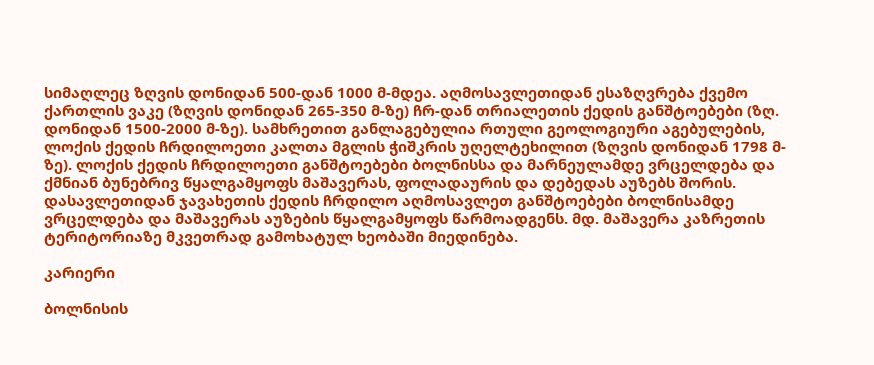სიმაღლეც ზღვის დონიდან 500-დან 1000 მ-მდეა. აღმოსავლეთიდან ესაზღვრება ქვემო ქართლის ვაკე (ზღვის დონიდან 265-350 მ-ზე) ჩრ-დან თრიალეთის ქედის განშტოებები (ზღ. დონიდან 1500-2000 მ-ზე). სამხრეთით განლაგებულია რთული გეოლოგიური აგებულების, ლოქის ქედის ჩრდილოეთი კალთა მგლის ჭიშკრის უღელტეხილით (ზღვის დონიდან 1798 მ-ზე). ლოქის ქედის ჩრდილოეთი განშტოებები ბოლნისსა და მარნეულამდე ვრცელდება და ქმნიან ბუნებრივ წყალგამყოფს მაშავერას, ფოლადაურის და დებედას აუზებს შორის. დასავლეთიდან ჯავახეთის ქედის ჩრდილო აღმოსავლეთ განშტოებები ბოლნისამდე ვრცელდება და მაშავერას აუზების წყალგამყოფს წარმოადგენს. მდ. მაშავერა კაზრეთის ტერიტორიაზე მკვეთრად გამოხატულ ხეობაში მიედინება.

კარიერი

ბოლნისის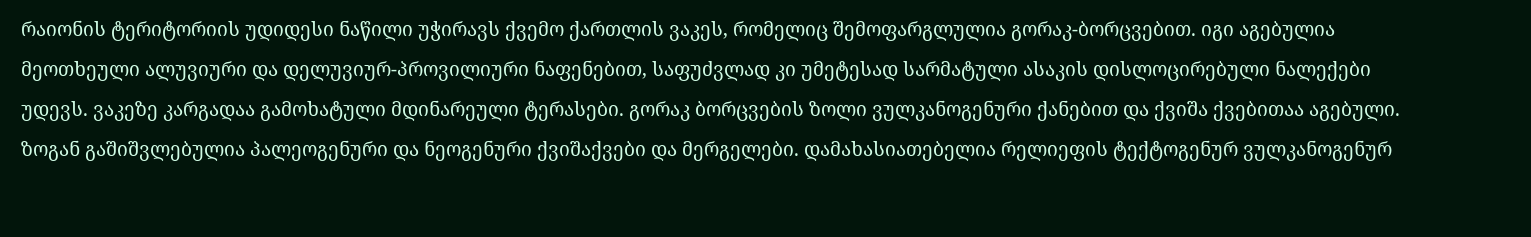რაიონის ტერიტორიის უდიდესი ნაწილი უჭირავს ქვემო ქართლის ვაკეს, რომელიც შემოფარგლულია გორაკ-ბორცვებით. იგი აგებულია მეოთხეული ალუვიური და დელუვიურ-პროვილიური ნაფენებით, საფუძვლად კი უმეტესად სარმატული ასაკის დისლოცირებული ნალექები უდევს. ვაკეზე კარგადაა გამოხატული მდინარეული ტერასები. გორაკ ბორცვების ზოლი ვულკანოგენური ქანებით და ქვიშა ქვებითაა აგებული. ზოგან გაშიშვლებულია პალეოგენური და ნეოგენური ქვიშაქვები და მერგელები. დამახასიათებელია რელიეფის ტექტოგენურ ვულკანოგენურ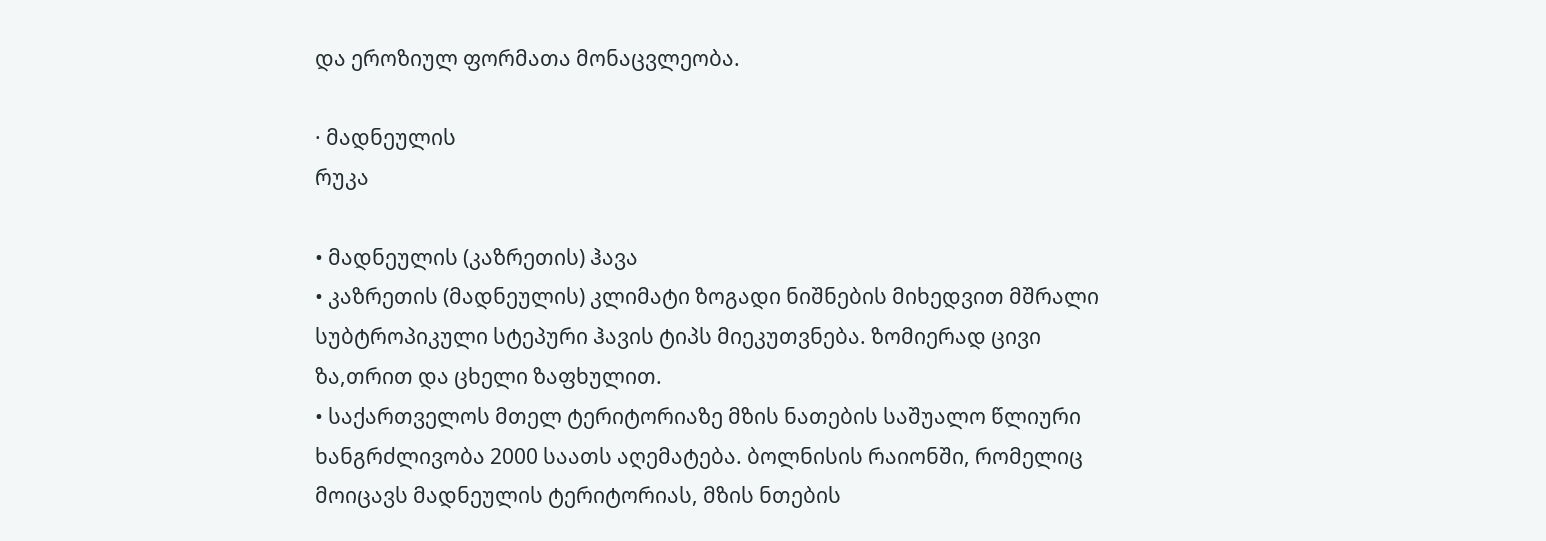და ეროზიულ ფორმათა მონაცვლეობა.

· მადნეულის
რუკა

• მადნეულის (კაზრეთის) ჰავა
• კაზრეთის (მადნეულის) კლიმატი ზოგადი ნიშნების მიხედვით მშრალი სუბტროპიკული სტეპური ჰავის ტიპს მიეკუთვნება. ზომიერად ცივი ზა,თრით და ცხელი ზაფხულით.
• საქართველოს მთელ ტერიტორიაზე მზის ნათების საშუალო წლიური ხანგრძლივობა 2000 საათს აღემატება. ბოლნისის რაიონში, რომელიც მოიცავს მადნეულის ტერიტორიას, მზის ნთების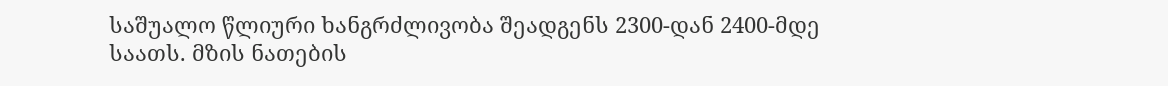საშუალო წლიური ხანგრძლივობა შეადგენს 2300-დან 2400-მდე საათს. მზის ნათების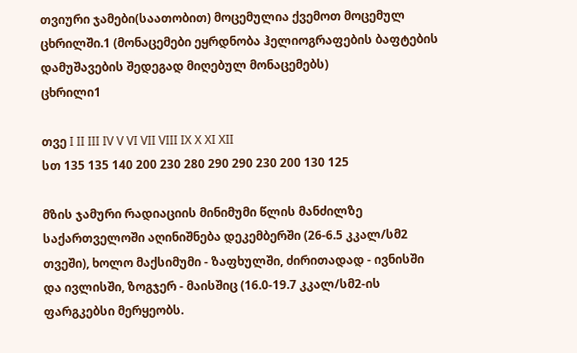თვიური ჯამები(საათობით) მოცემულია ქვემოთ მოცემულ ცხრილში.1 (მონაცემები ეყრდნობა ჰელიოგრაფების ბაფტების დამუშავების შედეგად მიღებულ მონაცემებს)
ცხრილი1

თვე I II III IV V VI VII VIII IX X XI XII
სთ 135 135 140 200 230 280 290 290 230 200 130 125

მზის ჯამური რადიაციის მინიმუმი წლის მანძილზე საქართველოში აღინიშნება დეკემბერში (26-6.5 კკალ/სმ2 თვეში), ხოლო მაქსიმუმი - ზაფხულში, ძირითადად - ივნისში და ივლისში, ზოგჯერ - მაისშიც (16.0-19.7 კკალ/სმ2-ის ფარგკებსი მერყეობს.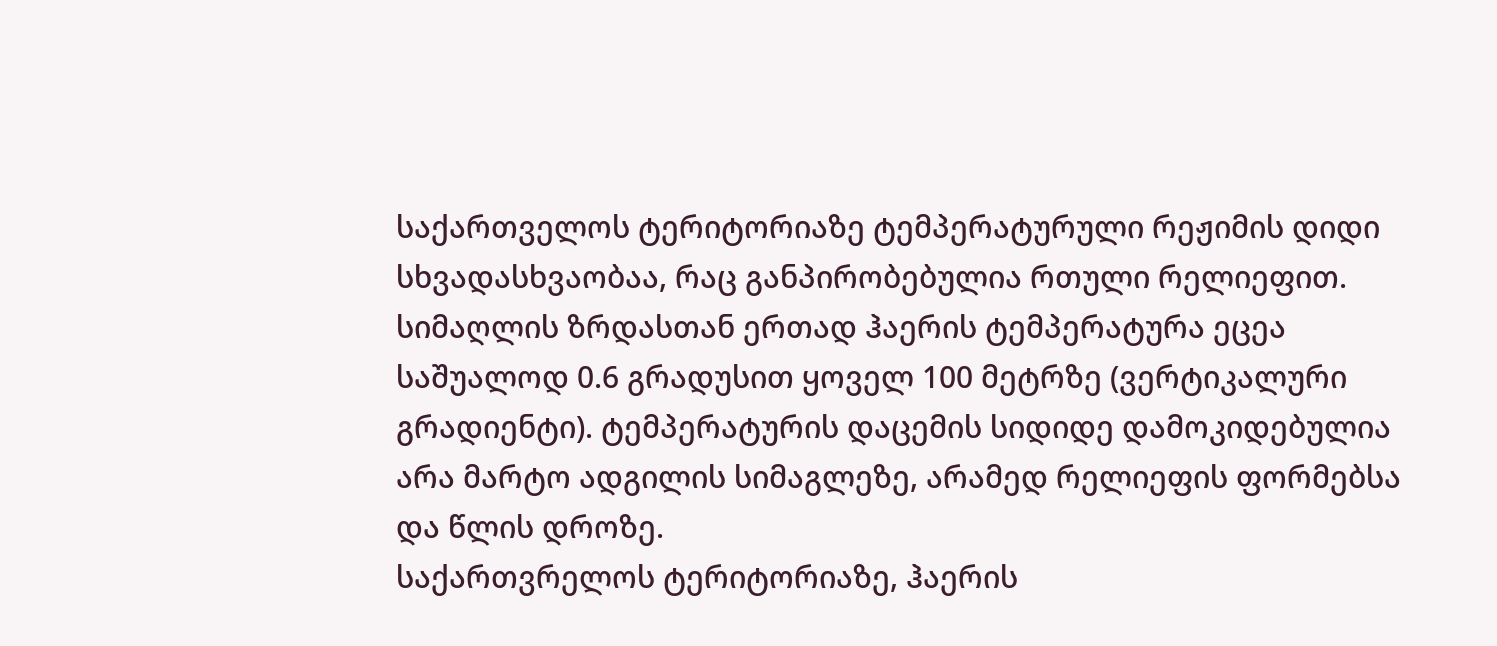საქართველოს ტერიტორიაზე ტემპერატურული რეჟიმის დიდი სხვადასხვაობაა, რაც განპირობებულია რთული რელიეფით. სიმაღლის ზრდასთან ერთად ჰაერის ტემპერატურა ეცეა საშუალოდ 0.6 გრადუსით ყოველ 100 მეტრზე (ვერტიკალური გრადიენტი). ტემპერატურის დაცემის სიდიდე დამოკიდებულია არა მარტო ადგილის სიმაგლეზე, არამედ რელიეფის ფორმებსა და წლის დროზე.
საქართვრელოს ტერიტორიაზე, ჰაერის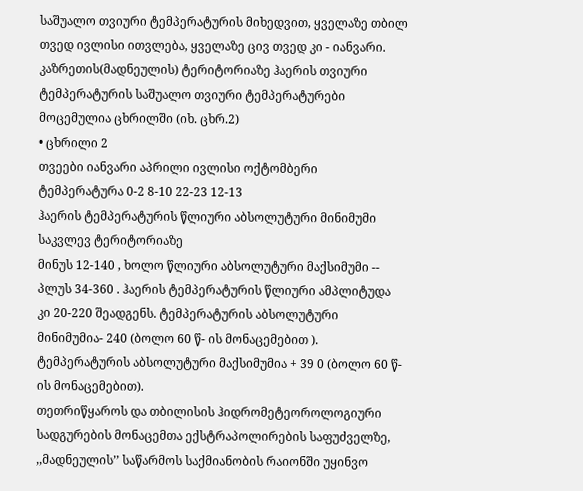საშუალო თვიური ტემპერატურის მიხედვით, ყველაზე თბილ თვედ ივლისი ითვლება, ყველაზე ცივ თვედ კი - იანვარი.
კაზრეთის(მადნეულის) ტერიტორიაზე ჰაერის თვიური ტემპერატურის საშუალო თვიური ტემპერატურები მოცემულია ცხრილში (იხ. ცხრ.2)
• ცხრილი 2
თვეები იანვარი აპრილი ივლისი ოქტომბერი
ტემპერატურა 0-2 8-10 22-23 12-13
ჰაერის ტემპერატურის წლიური აბსოლუტური მინიმუმი საკვლევ ტერიტორიაზე
მინუს 12-140 , ხოლო წლიური აბსოლუტური მაქსიმუმი -- პლუს 34-360 . ჰაერის ტემპერატურის წლიური ამპლიტუდა კი 20-220 შეადგენს. ტემპერატურის აბსოლუტური მინიმუმია- 240 (ბოლო 60 წ- ის მონაცემებით ). ტემპერატურის აბსოლუტური მაქსიმუმია + 39 0 (ბოლო 60 წ-ის მონაცემებით).
თეთრიწყაროს და თბილისის ჰიდრომეტეოროლოგიური სადგურების მონაცემთა ექსტრაპოლირების საფუძველზე, ,,მადნეულის’’ საწარმოს საქმიანობის რაიონში უყინვო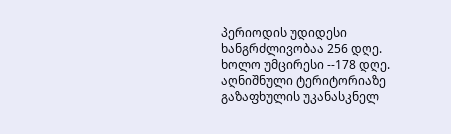პერიოდის უდიდესი ხანგრძლივობაა 256 დღე. ხოლო უმცირესი --178 დღე. აღნიშნული ტერიტორიაზე გაზაფხულის უკანასკნელ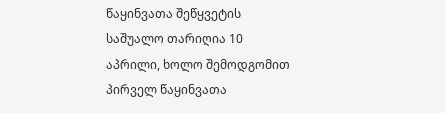წაყინვათა შეწყვეტის საშუალო თარიღია 10 აპრილი, ხოლო შემოდგომით პირველ წაყინვათა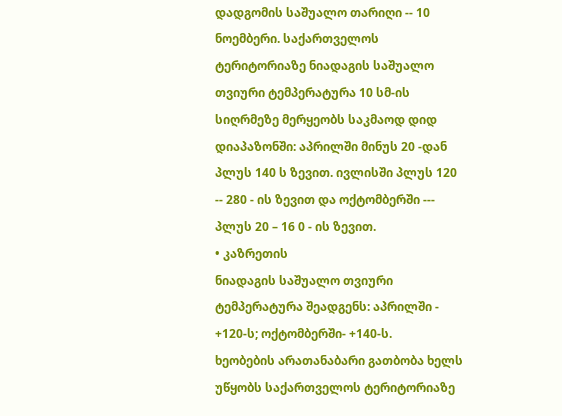დადგომის საშუალო თარიღი -- 10 ნოემბერი. საქართველოს ტერიტორიაზე ნიადაგის საშუალო თვიური ტემპერატურა 10 სმ-ის სიღრმეზე მერყეობს საკმაოდ დიდ დიაპაზონში: აპრილში მინუს 20 -დან პლუს 140 ს ზევით. ივლისში პლუს 120 -- 280 - ის ზევით და ოქტომბერში --- პლუს 20 – 16 0 - ის ზევით.
• კაზრეთის
ნიადაგის საშუალო თვიური ტემპერატურა შეადგენს: აპრილში - +120-ს; ოქტომბერში- +140-ს.
ხეობების არათანაბარი გათბობა ხელს უწყობს საქართველოს ტერიტორიაზე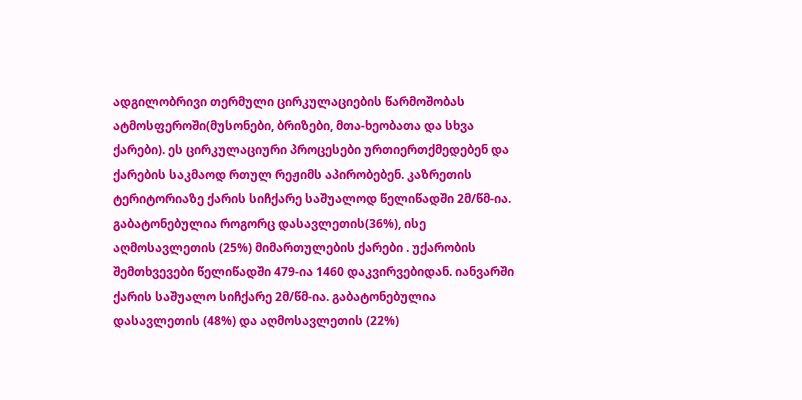ადგილობრივი თერმული ცირკულაციების წარმოშობას ატმოსფეროში(მუსონები, ბრიზები, მთა-ხეობათა და სხვა ქარები). ეს ცირკულაციური პროცესები ურთიერთქმედებენ და ქარების საკმაოდ რთულ რეჟიმს აპირობებენ. კაზრეთის ტერიტორიაზე ქარის სიჩქარე საშუალოდ წელიწადში 2მ/წმ-ია. გაბატონებულია როგორც დასავლეთის(36%), ისე აღმოსავლეთის (25%) მიმართულების ქარები . უქარობის შემთხვევები წელიწადში 479-ია 1460 დაკვირვებიდან. იანვარში ქარის საშუალო სიჩქარე 2მ/წმ-ია. გაბატონებულია დასავლეთის (48%) და აღმოსავლეთის (22%)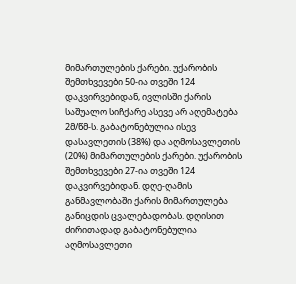მიმართულების ქარები. უქარობის შემთხვევები 50-ია თვეში 124 დაკვირვებიდან, ივლისში ქარის საშუალო სიჩქარე ასევე არ აღემატება 2მ/წმ-ს. გაბატონებულია ისევ დასავლეთის (38%) და აღმოსავლეთის (20%) მიმართულების ქარები. უქარობის შემთხვევები 27-ია თვეში 124 დაკვირვებიდან. დღე-ღამის განმავლობაში ქარის მიმართულება განიცდის ცვალებადობას. დღისით ძირითადად გაბატონებულია აღმოსავლეთი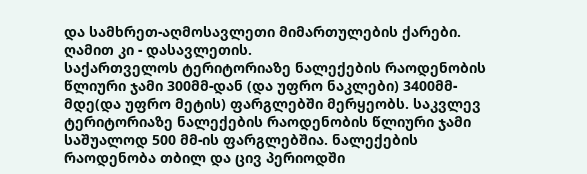და სამხრეთ-აღმოსავლეთი მიმართულების ქარები. ღამით კი - დასავლეთის.
საქართველოს ტერიტორიაზე ნალექების რაოდენობის წლიური ჯამი 300მმ-დან (და უფრო ნაკლები) 3400მმ-მდე(და უფრო მეტის) ფარგლებში მერყეობს. საკვლევ ტერიტორიაზე ნალექების რაოდენობის წლიური ჯამი საშუალოდ 500 მმ-ის ფარგლებშია. ნალექების რაოდენობა თბილ და ცივ პერიოდში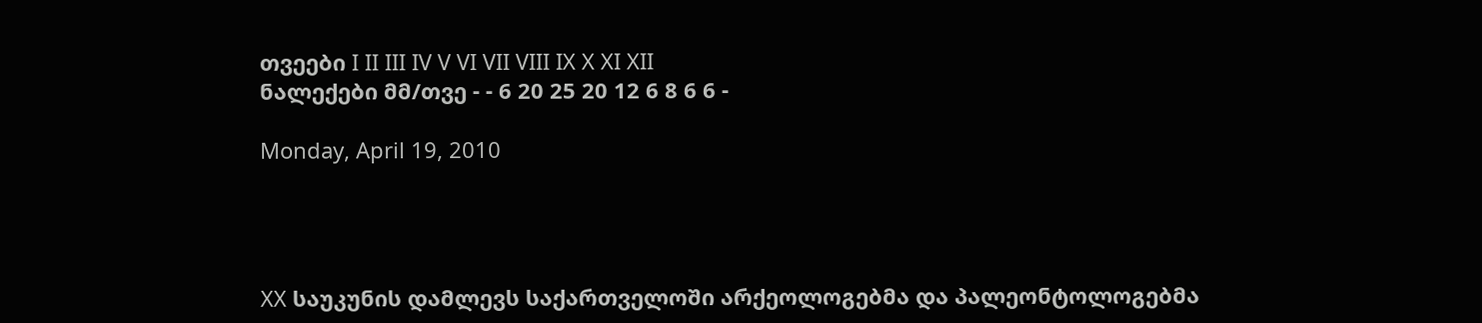თვეები I II III IV V VI VII VIII IX X XI XII
ნალექები მმ/თვე - - 6 20 25 20 12 6 8 6 6 -

Monday, April 19, 2010




XX საუკუნის დამლევს საქართველოში არქეოლოგებმა და პალეონტოლოგებმა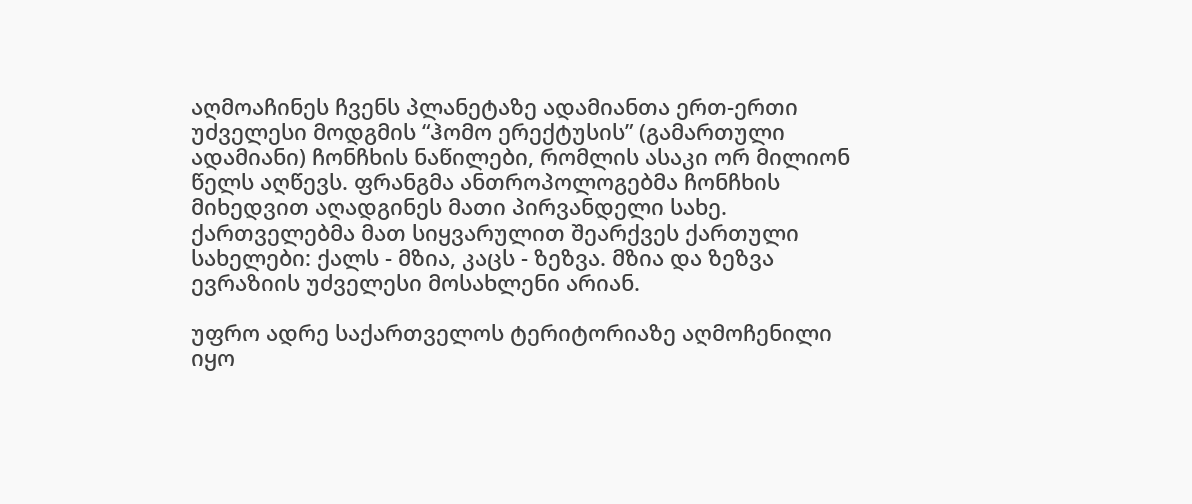აღმოაჩინეს ჩვენს პლანეტაზე ადამიანთა ერთ-ერთი უძველესი მოდგმის “ჰომო ერექტუსის” (გამართული ადამიანი) ჩონჩხის ნაწილები, რომლის ასაკი ორ მილიონ წელს აღწევს. ფრანგმა ანთროპოლოგებმა ჩონჩხის მიხედვით აღადგინეს მათი პირვანდელი სახე. ქართველებმა მათ სიყვარულით შეარქვეს ქართული სახელები: ქალს - მზია, კაცს - ზეზვა. მზია და ზეზვა ევრაზიის უძველესი მოსახლენი არიან.

უფრო ადრე საქართველოს ტერიტორიაზე აღმოჩენილი იყო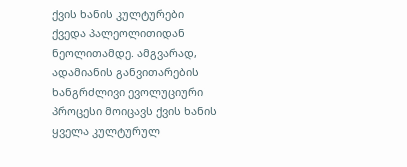ქვის ხანის კულტურები ქვედა პალეოლითიდან ნეოლითამდე. ამგვარად, ადამიანის განვითარების ხანგრძლივი ევოლუციური პროცესი მოიცავს ქვის ხანის ყველა კულტურულ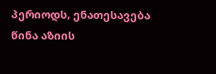პერიოდს, ენათესავება წინა აზიის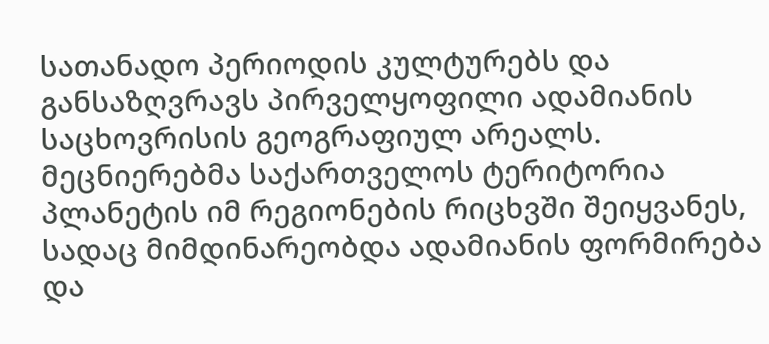სათანადო პერიოდის კულტურებს და განსაზღვრავს პირველყოფილი ადამიანის საცხოვრისის გეოგრაფიულ არეალს. მეცნიერებმა საქართველოს ტერიტორია პლანეტის იმ რეგიონების რიცხვში შეიყვანეს, სადაც მიმდინარეობდა ადამიანის ფორმირება და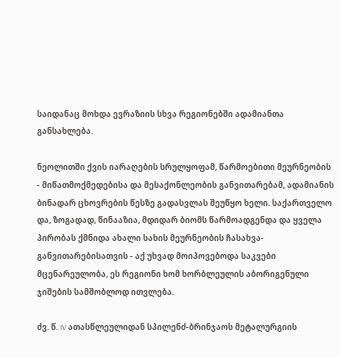საიდანაც მოხდა ევრაზიის სხვა რეგიონებში ადამიანთა განსახლება.

ნეოლითში ქვის იარაღების სრულყოფამ, წარმოებითი მეურნეობის - მიწათმოქმედებისა და მესაქონლეობის განვითარებამ, ადამიანის ბინადარ ცხოვრების წესზე გადასვლას შეუწყო ხელი. საქართველო და, ზოგადად, წინააზია, მდიდარ ბიომს წარმოადგენდა და ყველა პირობას ქმნიდა ახალი სახის მეურნეობის ჩასახვა-განვითარებისათვის - აქ უხვად მოიპოვებოდა საკვები მცენარეულობა, ეს რეგიონი ხომ ხორბლეულის აბორიგენული ჯიშების სამშობლოდ ითვლება.

ძვ. წ. IV ათასწლეულიდან სპილენძ-ბრინჯაოს მეტალურგიის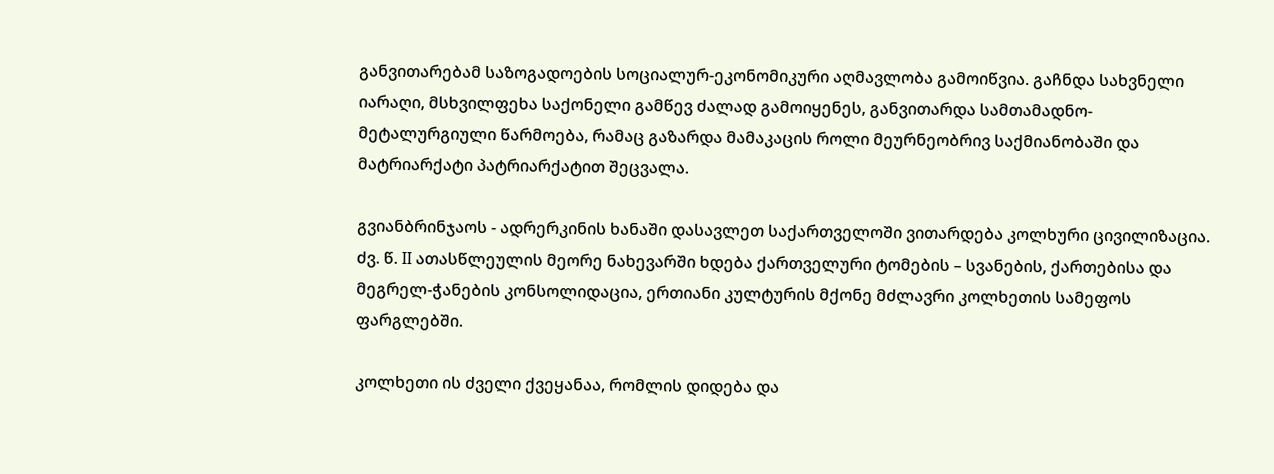განვითარებამ საზოგადოების სოციალურ-ეკონომიკური აღმავლობა გამოიწვია. გაჩნდა სახვნელი იარაღი, მსხვილფეხა საქონელი გამწევ ძალად გამოიყენეს, განვითარდა სამთამადნო-მეტალურგიული წარმოება, რამაც გაზარდა მამაკაცის როლი მეურნეობრივ საქმიანობაში და მატრიარქატი პატრიარქატით შეცვალა.

გვიანბრინჯაოს - ადრერკინის ხანაში დასავლეთ საქართველოში ვითარდება კოლხური ცივილიზაცია. ძვ. წ. II ათასწლეულის მეორე ნახევარში ხდება ქართველური ტომების – სვანების, ქართებისა და მეგრელ-ჭანების კონსოლიდაცია, ერთიანი კულტურის მქონე მძლავრი კოლხეთის სამეფოს ფარგლებში.

კოლხეთი ის ძველი ქვეყანაა, რომლის დიდება და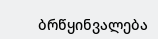ბრწყინვალება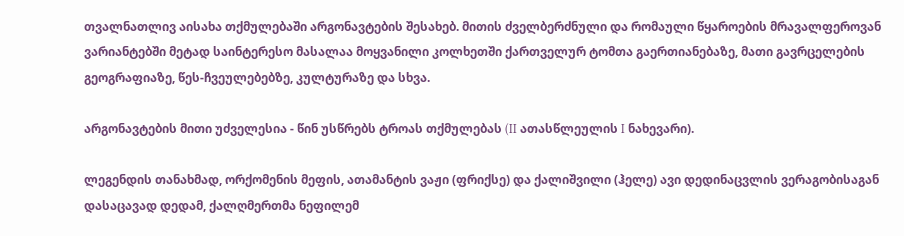თვალნათლივ აისახა თქმულებაში არგონავტების შესახებ. მითის ძველბერძნული და რომაული წყაროების მრავალფეროვან ვარიანტებში მეტად საინტერესო მასალაა მოყვანილი კოლხეთში ქართველურ ტომთა გაერთიანებაზე, მათი გავრცელების გეოგრაფიაზე, წეს-ჩვეულებებზე, კულტურაზე და სხვა.

არგონავტების მითი უძველესია - წინ უსწრებს ტროას თქმულებას (II ათასწლეულის I ნახევარი).

ლეგენდის თანახმად, ორქომენის მეფის, ათამანტის ვაჟი (ფრიქსე) და ქალიშვილი (ჰელე) ავი დედინაცვლის ვერაგობისაგან დასაცავად დედამ, ქალღმერთმა ნეფილემ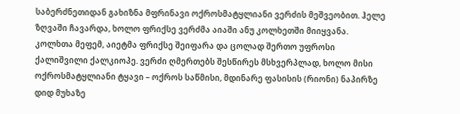საბერძნეთიდან გახიზნა მფრინავი ოქროსმატყლიანი ვერძის მეშვეობით. ჰელე ზღვაში ჩავარდა, ხოლო ფრიქსე ვერძმა აიაში ანუ კოლხეთში მიიყვანა. კოლხთა მეფემ, აიეტმა ფრიქსე შეიფარა და ცოლად შერთო უფროსი ქალიშვილი ქალკიოპე. ვერძი ღმერთებს შესწირეს მსხვერპლად, ხოლო მისი ოქროსმატყლიანი ტყავი – ოქროს საწმისი, მდინარე ფასისის (რიონი) ნაპირზე დიდ მუხაზე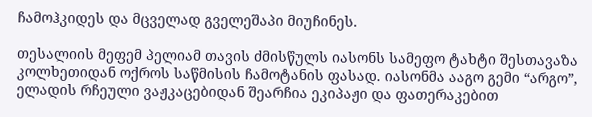ჩამოჰკიდეს და მცველად გველეშაპი მიუჩინეს.

თესალიის მეფემ პელიამ თავის ძმისწულს იასონს სამეფო ტახტი შესთავაზა კოლხეთიდან ოქროს საწმისის ჩამოტანის ფასად. იასონმა ააგო გემი “არგო”, ელადის რჩეული ვაჟკაცებიდან შეარჩია ეკიპაჟი და ფათერაკებით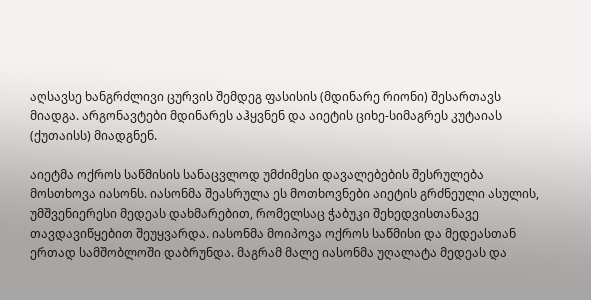აღსავსე ხანგრძლივი ცურვის შემდეგ ფასისის (მდინარე რიონი) შესართავს მიადგა. არგონავტები მდინარეს აჰყვნენ და აიეტის ციხე-სიმაგრეს კუტაიას (ქუთაისს) მიადგნენ.

აიეტმა ოქროს საწმისის სანაცვლოდ უმძიმესი დავალებების შესრულება მოსთხოვა იასონს. იასონმა შეასრულა ეს მოთხოვნები აიეტის გრძნეული ასულის, უმშვენიერესი მედეას დახმარებით, რომელსაც ჭაბუკი შეხედვისთანავე თავდავიწყებით შეუყვარდა. იასონმა მოიპოვა ოქროს საწმისი და მედეასთან ერთად სამშობლოში დაბრუნდა. მაგრამ მალე იასონმა უღალატა მედეას და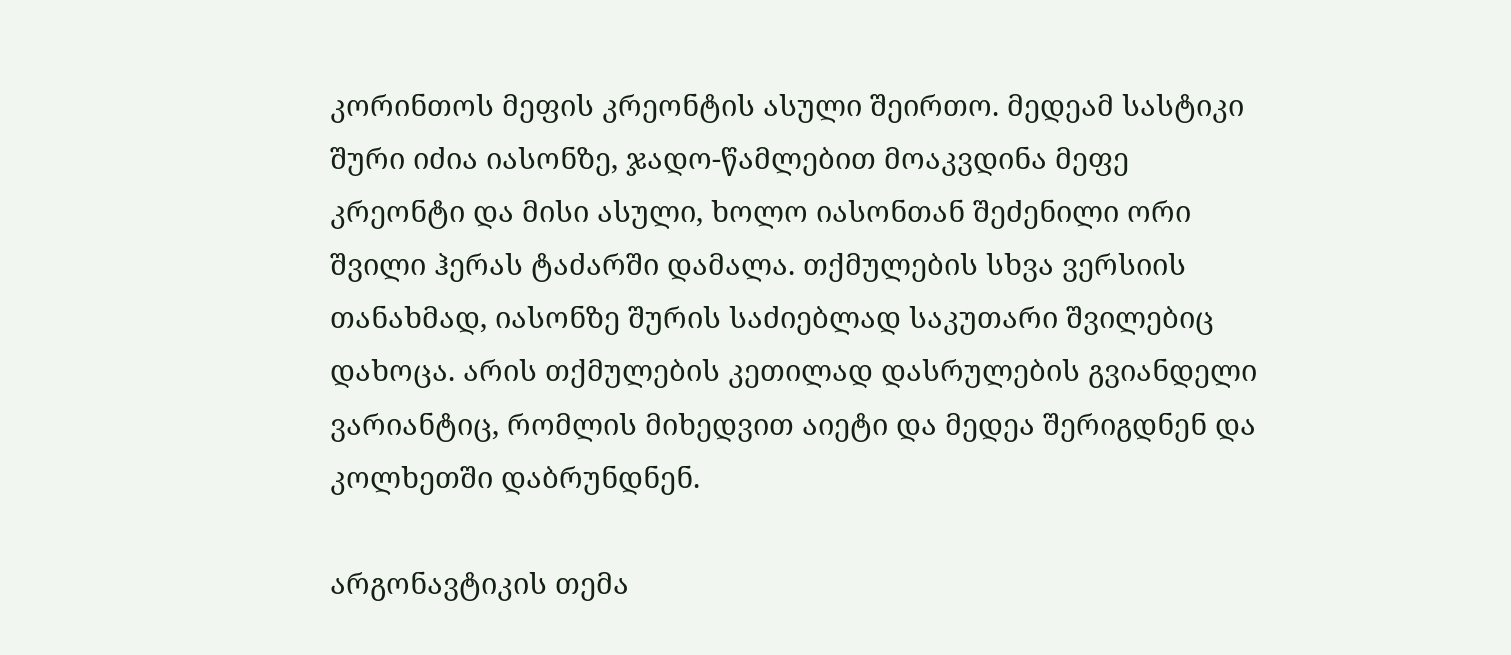კორინთოს მეფის კრეონტის ასული შეირთო. მედეამ სასტიკი შური იძია იასონზე, ჯადო-წამლებით მოაკვდინა მეფე კრეონტი და მისი ასული, ხოლო იასონთან შეძენილი ორი შვილი ჰერას ტაძარში დამალა. თქმულების სხვა ვერსიის თანახმად, იასონზე შურის საძიებლად საკუთარი შვილებიც დახოცა. არის თქმულების კეთილად დასრულების გვიანდელი ვარიანტიც, რომლის მიხედვით აიეტი და მედეა შერიგდნენ და კოლხეთში დაბრუნდნენ.

არგონავტიკის თემა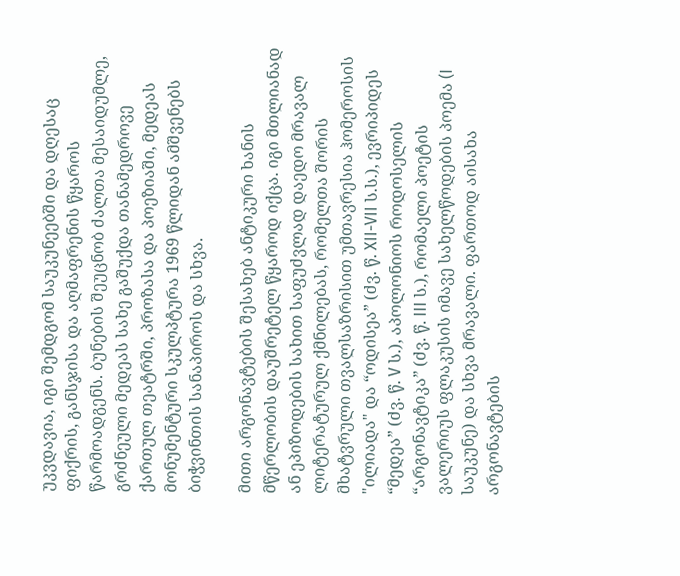უკვდავია, იგი შემდგომ საუკუნეებში და დღესაც ფიქრის, განსჯისა და აღმაფრენის წყაროს წარმოადგენს. ბუნების შეუცნობ ძალთა მესაიდუმლე, გრძნეული მედეას სახე გაშუქდა თანამედროვე ქართულ თეატრში, პროზასა და პოეზიაში, მედეას მონუმენტური სკულპტურა 1969 წლიდან ამშვენებს ბიჭვინთის სანაპიროს და სხვა.

მითი არგონავტების შესახებ ანტიკური ხანის მწერლობის დაუშრეტელ წყაროდ იქცა. იგი მთლიანად ან ეპიზოდების სახით საფუძვლად დაედო მრავალ ლიტერატურულ ქმნილებას, რომელთა შორის მხატვრული თვალსაზრისით უმთავრესია ჰომეროსის "ილიადა" და “ოდისეა” (ძვ. წ. XII-VII ს.ს.), ევრიპიდეს “მედეა” (ძვ. წ. V ს.), აპოლონიოს როდოსელის “არგონავტიკა” (ძვ. წ. III ს.), რომაელი პოეტის ვალერიუს ფლაკუსის იმავე სახელწოდების პოემა (I საუკუნე) და სხვა მრავალი. ფართოდ აისახა არგონავტების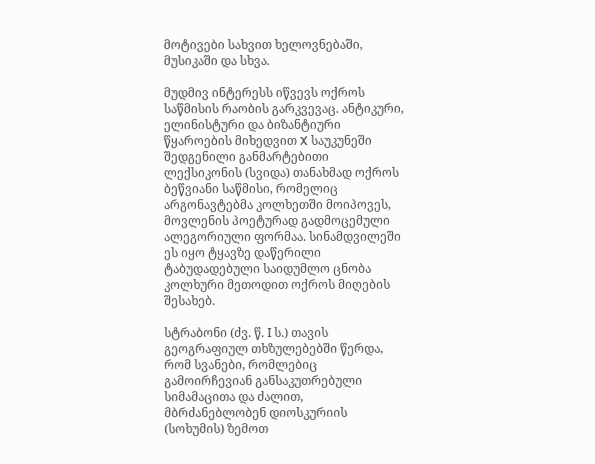მოტივები სახვით ხელოვნებაში, მუსიკაში და სხვა.

მუდმივ ინტერესს იწვევს ოქროს საწმისის რაობის გარკვევაც. ანტიკური, ელინისტური და ბიზანტიური წყაროების მიხედვით X საუკუნეში შედგენილი განმარტებითი ლექსიკონის (სვიდა) თანახმად ოქროს ბეწვიანი საწმისი, რომელიც არგონავტებმა კოლხეთში მოიპოვეს, მოვლენის პოეტურად გადმოცემული ალეგორიული ფორმაა. სინამდვილეში ეს იყო ტყავზე დაწერილი ტაბუდადებული საიდუმლო ცნობა კოლხური მეთოდით ოქროს მიღების შესახებ.

სტრაბონი (ძვ. წ. I ს.) თავის გეოგრაფიულ თხზულებებში წერდა, რომ სვანები, რომლებიც გამოირჩევიან განსაკუთრებული სიმამაცითა და ძალით, მბრძანებლობენ დიოსკურიის (სოხუმის) ზემოთ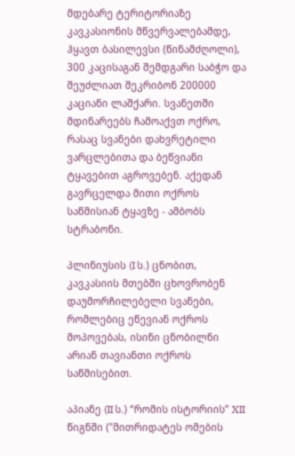მდებარე ტერიტორიაზე კავკასიონის მწვერვალებამდე, ჰყავთ ბასილევსი (წინამძღოლი), 300 კაცისაგან შემდგარი საბჭო და შეუძლიათ შეკრიბონ 200000 კაციანი ლაშქარი. სვანეთში მდინარეებს ჩამოაქვთ ოქრო, რასაც სვანები დახვრეტილი ვარცლებითა და ბეწვიანი ტყავებით აგროვებენ. აქედან გავრცელდა მითი ოქროს საწმისიან ტყავზე - ამბობს სტრაბონი.

პლინიუსის (I ს.) ცნობით, კავკასიის მთებში ცხოვრობენ დაუმორჩილებელი სვანები, რომლებიც ეწევიან ოქროს მოპოვებას, ისინი ცნობილნი არიან თავიანთი ოქროს საწმისებით.

აპიანე (II ს.) “რომის ისტორიის” XII წიგნში ("მითრიდატეს ომების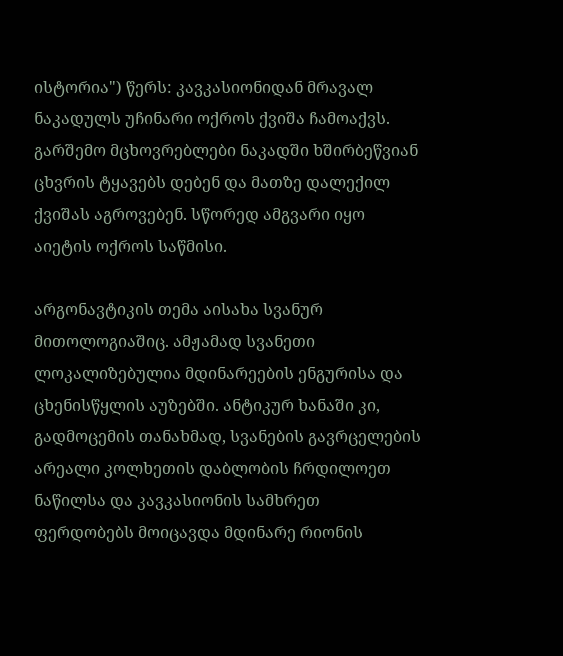ისტორია") წერს: კავკასიონიდან მრავალ ნაკადულს უჩინარი ოქროს ქვიშა ჩამოაქვს. გარშემო მცხოვრებლები ნაკადში ხშირბეწვიან ცხვრის ტყავებს დებენ და მათზე დალექილ ქვიშას აგროვებენ. სწორედ ამგვარი იყო აიეტის ოქროს საწმისი.

არგონავტიკის თემა აისახა სვანურ მითოლოგიაშიც. ამჟამად სვანეთი ლოკალიზებულია მდინარეების ენგურისა და ცხენისწყლის აუზებში. ანტიკურ ხანაში კი, გადმოცემის თანახმად, სვანების გავრცელების არეალი კოლხეთის დაბლობის ჩრდილოეთ ნაწილსა და კავკასიონის სამხრეთ ფერდობებს მოიცავდა მდინარე რიონის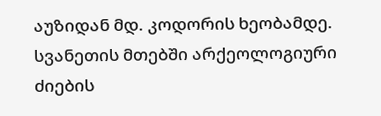აუზიდან მდ. კოდორის ხეობამდე. სვანეთის მთებში არქეოლოგიური ძიების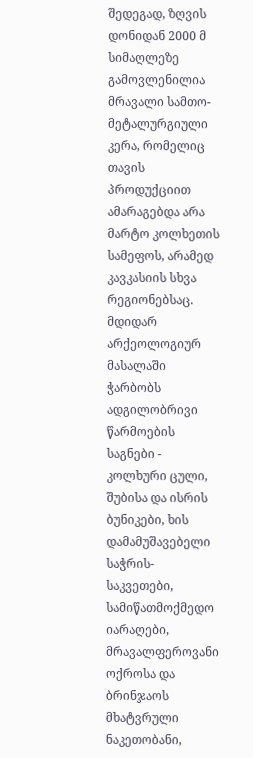შედეგად, ზღვის დონიდან 2000 მ სიმაღლეზე გამოვლენილია მრავალი სამთო-მეტალურგიული კერა, რომელიც თავის პროდუქციით ამარაგებდა არა მარტო კოლხეთის სამეფოს, არამედ კავკასიის სხვა რეგიონებსაც. მდიდარ არქეოლოგიურ მასალაში ჭარბობს ადგილობრივი წარმოების საგნები - კოლხური ცული, შუბისა და ისრის ბუნიკები, ხის დამამუშავებელი საჭრის-საკვეთები, სამიწათმოქმედო იარაღები, მრავალფეროვანი ოქროსა და ბრინჯაოს მხატვრული ნაკეთობანი,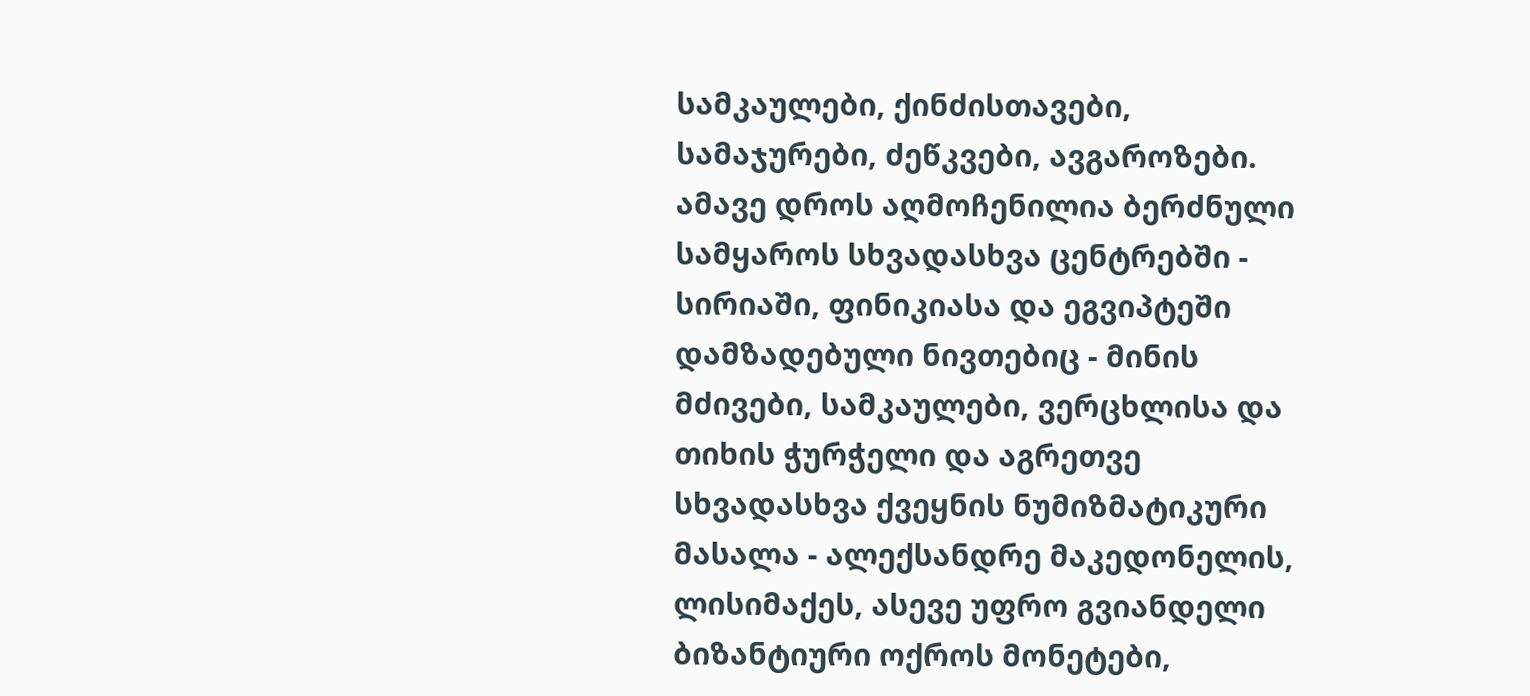სამკაულები, ქინძისთავები, სამაჯურები, ძეწკვები, ავგაროზები. ამავე დროს აღმოჩენილია ბერძნული სამყაროს სხვადასხვა ცენტრებში - სირიაში, ფინიკიასა და ეგვიპტეში დამზადებული ნივთებიც - მინის მძივები, სამკაულები, ვერცხლისა და თიხის ჭურჭელი და აგრეთვე სხვადასხვა ქვეყნის ნუმიზმატიკური მასალა - ალექსანდრე მაკედონელის, ლისიმაქეს, ასევე უფრო გვიანდელი ბიზანტიური ოქროს მონეტები,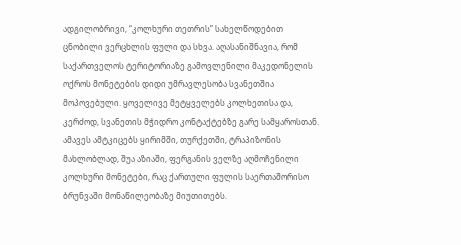ადგილობრივი, “კოლხური თეთრის” სახელწოდებით ცნობილი ვერცხლის ფული და სხვა. აღასანიშნავია, რომ საქართველოს ტერიტორიაზე გამოვლენილი მაკედონელის ოქროს მონეტების დიდი უმრავლესობა სვანეთშია მოპოვებული. ყოველივე მეტყველებს კოლხეთისა და, კერძოდ, სვანეთის მჭიდრო კონტაქტებზე გარე სამყაროსთან. ამავეს ამტკიცებს ყირიმში, თურქეთში, ტრაპიზონის მახლობლად, შუა აზიაში, ფერგანის ველზე აღმოჩენილი კოლხური მონეტები, რაც ქართული ფულის საერთაშორისო ბრუნვაში მონაწილეობაზე მიუთითებს.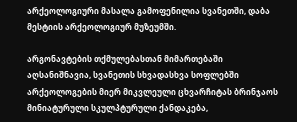არქეოლოგიური მასალა გამოფენილია სვანეთში, დაბა მესტიის არქეოლოგიურ მუზეუმში.

არგონავტების თქმულებასთან მიმართებაში აღსანიშნავია, სვანეთის სხვადასხვა სოფლებში არქეოლოგების მიერ მიკვლეული ცხვარჩიტას ბრინჯაოს მინიატურული სკულპტურული ქანდაკება,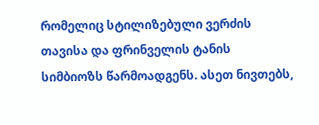რომელიც სტილიზებული ვერძის თავისა და ფრინველის ტანის სიმბიოზს წარმოადგენს. ასეთ ნივთებს,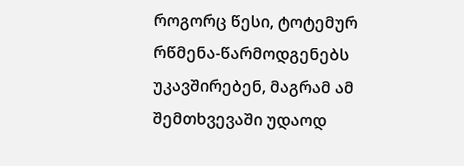როგორც წესი, ტოტემურ რწმენა-წარმოდგენებს უკავშირებენ, მაგრამ ამ შემთხვევაში უდაოდ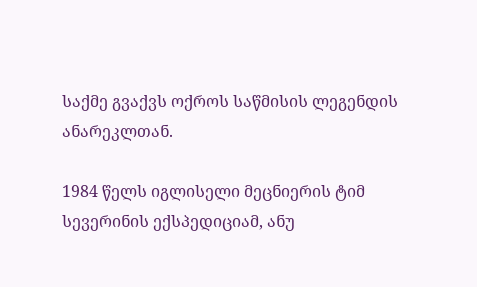საქმე გვაქვს ოქროს საწმისის ლეგენდის ანარეკლთან.

1984 წელს იგლისელი მეცნიერის ტიმ სევერინის ექსპედიციამ, ანუ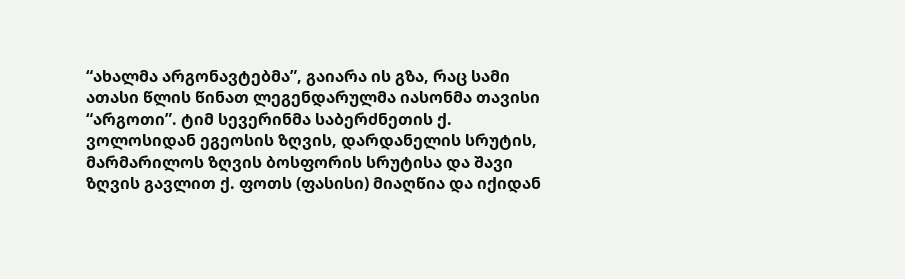“ახალმა არგონავტებმა”, გაიარა ის გზა, რაც სამი ათასი წლის წინათ ლეგენდარულმა იასონმა თავისი “არგოთი”. ტიმ სევერინმა საბერძნეთის ქ. ვოლოსიდან ეგეოსის ზღვის, დარდანელის სრუტის, მარმარილოს ზღვის ბოსფორის სრუტისა და შავი ზღვის გავლით ქ. ფოთს (ფასისი) მიაღწია და იქიდან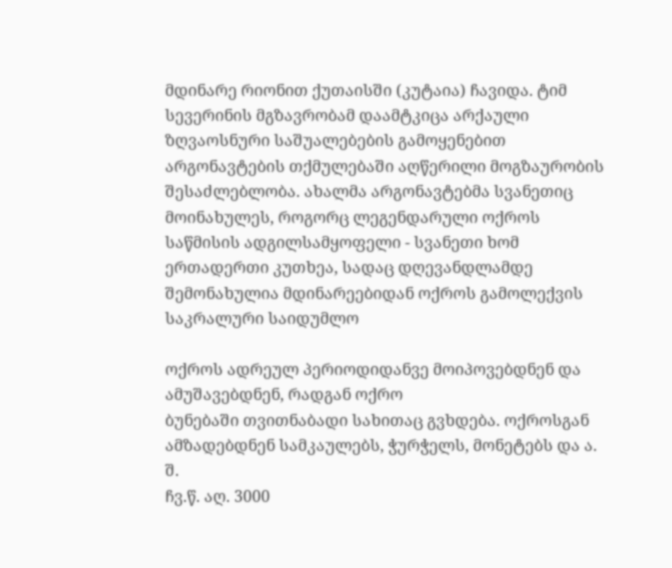მდინარე რიონით ქუთაისში (კუტაია) ჩავიდა. ტიმ სევერინის მგზავრობამ დაამტკიცა არქაული ზღვაოსნური საშუალებების გამოყენებით არგონავტების თქმულებაში აღწერილი მოგზაურობის შესაძლებლობა. ახალმა არგონავტებმა სვანეთიც მოინახულეს, როგორც ლეგენდარული ოქროს საწმისის ადგილსამყოფელი - სვანეთი ხომ ერთადერთი კუთხეა, სადაც დღევანდლამდე შემონახულია მდინარეებიდან ოქროს გამოლექვის საკრალური საიდუმლო

ოქროს ადრეულ პერიოდიდანვე მოიპოვებდნენ და ამუშავებდნენ, რადგან ოქრო
ბუნებაში თვითნაბადი სახითაც გვხდება. ოქროსგან ამზადებდნენ სამკაულებს, ჭურჭელს, მონეტებს და ა. შ.
ჩვ.წ. აღ. 3000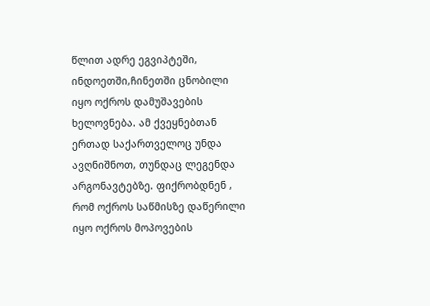წლით ადრე ეგვიპტეში, ინდოეთში,ჩინეთში ცნობილი იყო ოქროს დამუშავების ხელოვნება. ამ ქვეყნებთან ერთად საქართველოც უნდა ავღნიშნოთ, თუნდაც ლეგენდა არგონავტებზე. ფიქრობდნენ , რომ ოქროს საწმისზე დაწერილი იყო ოქროს მოპოვების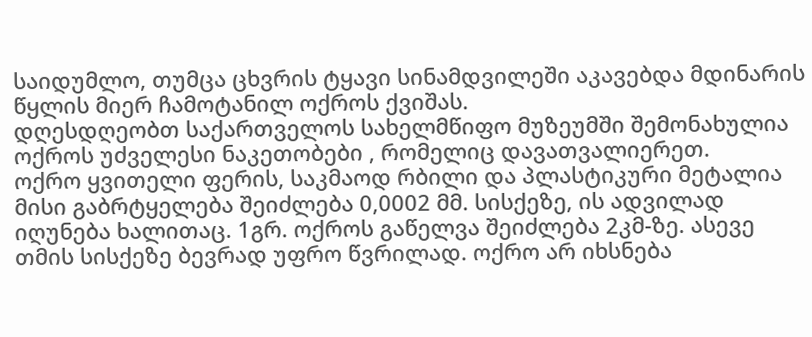საიდუმლო, თუმცა ცხვრის ტყავი სინამდვილეში აკავებდა მდინარის წყლის მიერ ჩამოტანილ ოქროს ქვიშას.
დღესდღეობთ საქართველოს სახელმწიფო მუზეუმში შემონახულია ოქროს უძველესი ნაკეთობები , რომელიც დავათვალიერეთ.
ოქრო ყვითელი ფერის, საკმაოდ რბილი და პლასტიკური მეტალია მისი გაბრტყელება შეიძლება 0,0002 მმ. სისქეზე, ის ადვილად იღუნება ხალითაც. 1გრ. ოქროს გაწელვა შეიძლება 2კმ-ზე. ასევე თმის სისქეზე ბევრად უფრო წვრილად. ოქრო არ იხსნება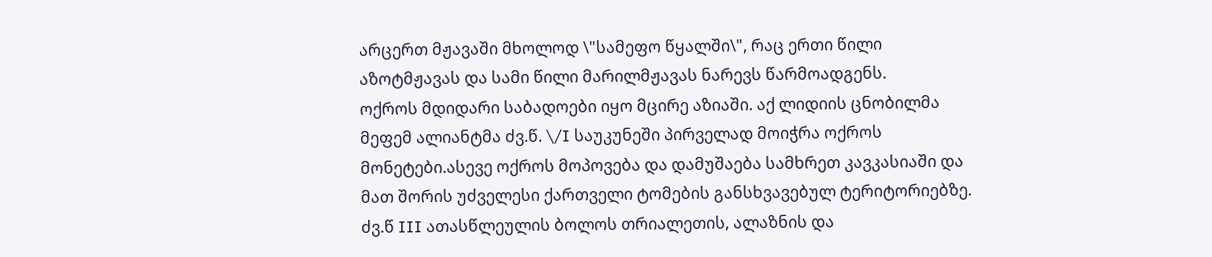არცერთ მჟავაში მხოლოდ \"სამეფო წყალში\", რაც ერთი წილი აზოტმჟავას და სამი წილი მარილმჟავას ნარევს წარმოადგენს.
ოქროს მდიდარი საბადოები იყო მცირე აზიაში. აქ ლიდიის ცნობილმა მეფემ ალიანტმა ძვ.წ. \/I საუკუნეში პირველად მოიჭრა ოქროს მონეტები.ასევე ოქროს მოპოვება და დამუშაება სამხრეთ კავკასიაში და მათ შორის უძველესი ქართველი ტომების განსხვავებულ ტერიტორიებზე. ძვ.წ III ათასწლეულის ბოლოს თრიალეთის, ალაზნის და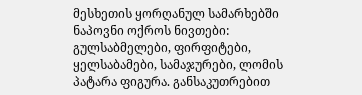მესხეთის ყორღანულ სამარხებში ნაპოვნი ოქროს ნივთები: გულსაბმელები, ფირფიტები, ყელსაბამები, სამაჯურები, ლომის პატარა ფიგურა. განსაკუთრებით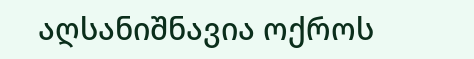აღსანიშნავია ოქროს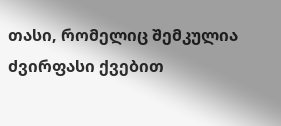თასი, რომელიც შემკულია ძვირფასი ქვებით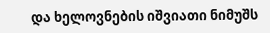და ხელოვნების იშვიათი ნიმუშს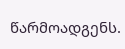წარმოადგენს.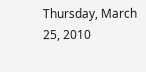Thursday, March 25, 2010